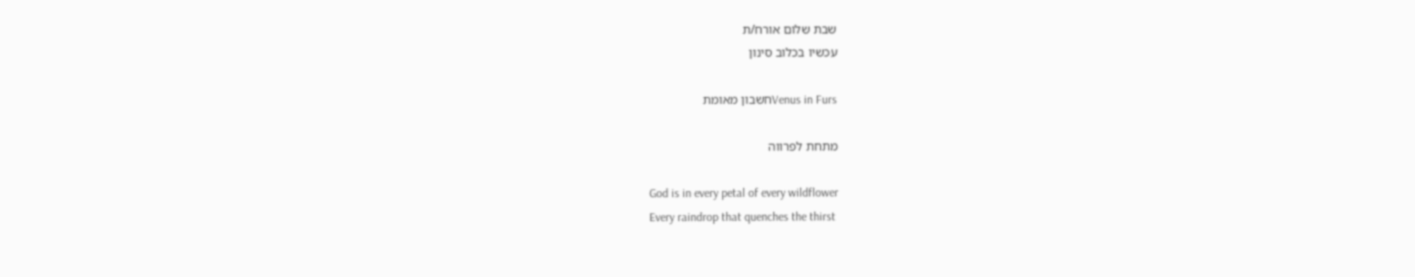שבת שלום אורח/ת
עכשיו בכלוב סינון

Venus in Fursחשבון מאומת

מתחת לפרווה

God is in every petal of every wildflower
Every raindrop that quenches the thirst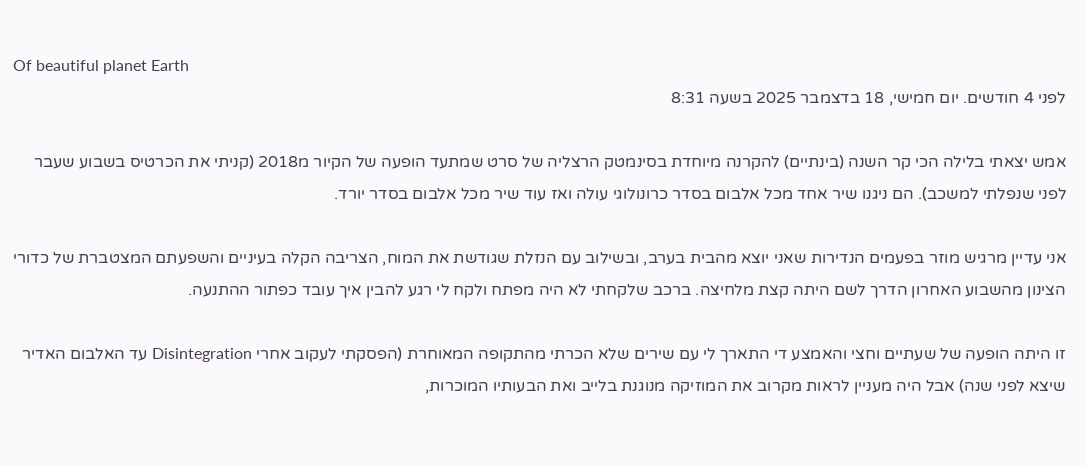Of beautiful planet Earth
לפני 4 חודשים. יום חמישי, 18 בדצמבר 2025 בשעה 8:31

אמש יצאתי בלילה הכי קר השנה (בינתיים) להקרנה מיוחדת בסינמטק הרצליה של סרט שמתעד הופעה של הקיור מ2018 (קניתי את הכרטיס בשבוע שעבר לפני שנפלתי למשכב). הם ניגנו שיר אחד מכל אלבום בסדר כרונולוגי עולה ואז עוד שיר מכל אלבום בסדר יורד.

אני עדיין מרגיש מוזר בפעמים הנדירות שאני יוצא מהבית בערב, ובשילוב עם הנזלת שגודשת את המוח, הצריבה הקלה בעיניים והשפעתם המצטברת של כדורי הצינון מהשבוע האחרון הדרך לשם היתה קצת מלחיצה. ברכב שלקחתי לא היה מפתח ולקח לי רגע להבין איך עובד כפתור ההתנעה.

זו היתה הופעה של שעתיים וחצי והאמצע די התארך לי עם שירים שלא הכרתי מהתקופה המאוחרת (הפסקתי לעקוב אחרי Disintegration עד האלבום האדיר שיצא לפני שנה) אבל היה מעניין לראות מקרוב את המוזיקה מנוגנת בלייב ואת הבעותיו המוכרות,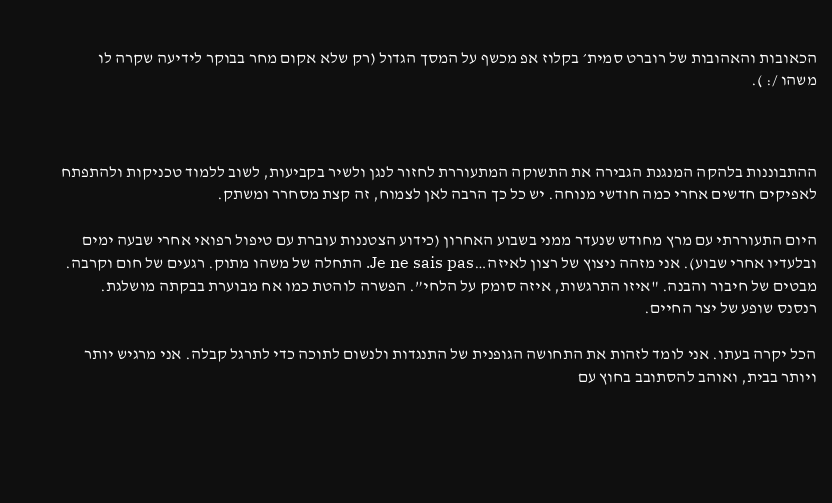הכאובות והאהובות של רוברט סמית׳ בקלוז אפ מכשף על המסך הגדול (רק שלא אקום מחר בבוקר לידיעה שקרה לו משהו /: ).



ההתבוננות בלהקה המנגנת הגבירה את התשוקה המתעוררת לחזור לנגן ולשיר בקביעות, לשוב ללמוד טכניקות ולהתפתח לאפיקים חדשים אחרי כמה חודשי מנוחה. יש כל כך הרבה לאן לצמוח, זה קצת מסחרר ומשתק.

היום התעוררתי עם מרץ מחודש שנעדר ממני בשבוע האחרון (כידוע הצטננות עוברת עם טיפול רפואי אחרי שבעה ימים ובלעדיו אחרי שבוע). אני מזהה ניצוץ של רצון לאיזה…Je ne sais pas. התחלה של משהו מתוק. רגעים של חום וקרבה. מבטים של חיבור והבנה. "איזו התרגשות, איזה סומק על הלחי”. הפשרה לוהטת כמו אח מבוערת בבקתה מושלגת. רנסנס שופע של יצר החיים.

הכל יקרה בעתו. אני לומד לזהות את התחושה הגופנית של התנגדות ולנשום לתוכה כדי לתרגל קבלה. אני מרגיש יותר ויותר בבית, ואוהב להסתובב בחוץ עם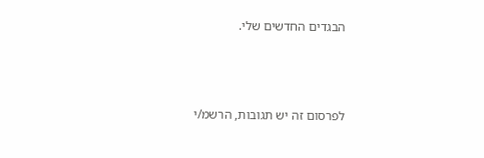הבגדים החדשים שלי.



לפרסום זה יש תגובות, הרשמ/י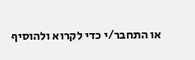או התחבר/י כדי לקרוא ולהוסיף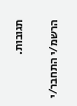תגובות.

הרשמ/י התחבר/י